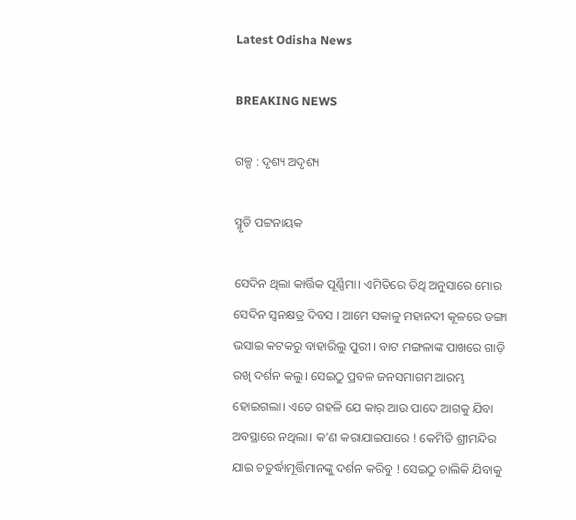Latest Odisha News

BREAKING NEWS

ଗଳ୍ପ : ଦୃଶ୍ୟ ଅଦୃଶ୍ୟ

ସ୍ମୃତି ପଟ୍ଟନାୟକ

ସେଦିନ ଥିଲା କାର୍ତ୍ତିକ ପୂର୍ଣ୍ଣିମା। ଏମିତିରେ ତିଥି ଅନୁସାରେ ମୋର ସେଦିନ ସ୍ବନକ୍ଷତ୍ର ଦିବସ । ଆମେ ସକାଳୁ ମହାନଦୀ କୂଳରେ ଡଙ୍ଗା ଭସାଇ କଟକରୁ ବାହାରିଲୁ ପୁରୀ । ବାଟ ମଙ୍ଗଳାଙ୍କ ପାଖରେ ଗାଡ଼ି ରଖି ଦର୍ଶନ କଲୁ। ସେଇଠୁ ପ୍ରବଳ ଜନସମାଗମ ଆରମ୍ଭ ହୋଇଗଲା। ଏତେ ଗହଳି ଯେ କାର୍ ଆଉ ପାଦେ ଆଗକୁ ଯିବା ଅବସ୍ଥାରେ ନଥିଲା। କ’ଣ କରାଯାଇପାରେ ! କେମିତି ଶ୍ରୀମନ୍ଦିର ଯାଇ ଚତୁର୍ଦ୍ଧାମୂର୍ତ୍ତିମାନଙ୍କୁ ଦର୍ଶନ କରିବୁ ! ସେଇଠୁ ଚାଲିକି ଯିବାକୁ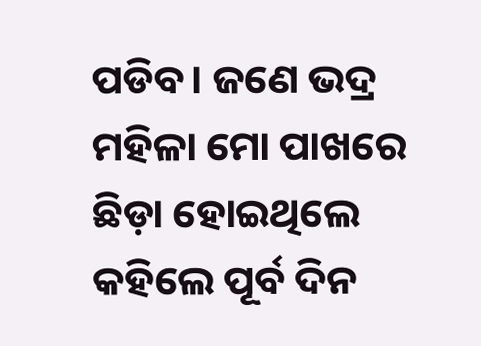ପଡିବ। ଜଣେ ଭଦ୍ର ମହିଳା ମୋ ପାଖରେ ଛିଡ଼ା ହୋଇଥିଲେ କହିଲେ ପୂର୍ବ ଦିନ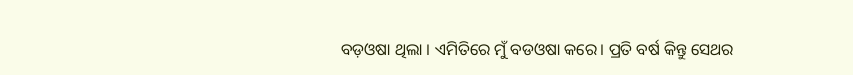ବଡ଼ଓଷା ଥିଲା । ଏମିତିରେ ମୁଁ ବଡଓଷା କରେ। ପ୍ରତି ବର୍ଷ କିନ୍ତୁ ସେଥର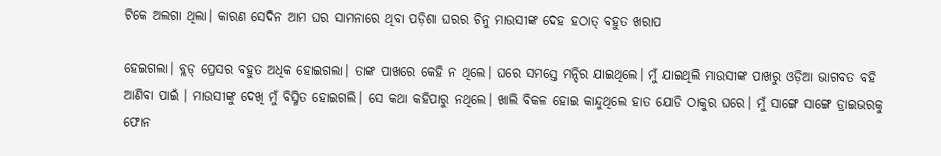ଟିକେ ଅଲଗା ଥିଲା। କାରଣ ସେଦିନ ଆମ ଘର ସାମନାରେ ଥିବା ପଡ଼ିଶା ଘରର ଚିନୁ ମାଉସୀଙ୍କ ଦେହ ହଠାତ୍ ବହୁତ ଖରାପ

ହେଇଗଲା। ବ୍ଲଡ୍ ପ୍ରେସର ବହୁତ ଅଧିକ ହୋଇଗଲା। ତାଙ୍କ ପାଖରେ କେହି ନ ଥିଲେ। ଘରେ ସମସ୍ତେ ମନ୍ଦିର ଯାଇଥିଲେ। ମୁଁ ଯାଇଥିଲି ମାଉସୀଙ୍କ ପାଖରୁ ଓଡ଼ିଆ ଭାଗବତ ବହି ଆଣିବା ପାଇଁ । ମାଉସୀଙ୍କୁ ଦେଖି ମୁଁ ବିସ୍ମିତ ହୋଇଗଲି। ସେ କଥା କହିପାରୁ ନଥିଲେ। ଖାଲି ବିକଳ ହୋଇ କାନ୍ଦୁଥିଲେ ହାତ ଯୋଡି ଠାକୁର ଘରେ। ମୁଁ ସାଙ୍ଗେ ସାଙ୍ଗେ ଡ୍ରାଇଭରକୁ ଫୋନ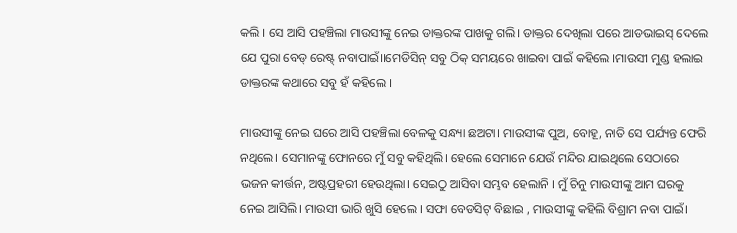କଲି । ସେ ଆସି ପହଞ୍ଚିଲା ମାଉସୀଙ୍କୁ ନେଇ ଡାକ୍ତରଙ୍କ ପାଖକୁ ଗଲି। ଡାକ୍ତର ଦେଖିଲା ପରେ ଆଡଭାଇସ୍ ଦେଲେ ଯେ ପୁରା ବେଡ୍ ରେଷ୍ଟ୍ ନବାପାଇଁ।।ମେଡିସିନ୍ ସବୁ ଠିକ୍ ସମୟରେ ଖାଇବା ପାଇଁ କହିଲେ ।ମାଉସୀ ମୁଣ୍ଡ ହଲାଇ ଡାକ୍ତରଙ୍କ କଥାରେ ସବୁ ହଁ କହିଲେ ।

ମାଉସୀଙ୍କୁ ନେଇ ଘରେ ଆସି ପହଞ୍ଚିଲା ବେଳକୁ ସନ୍ଧ୍ୟା ଛଅଟା। ମାଉସୀଙ୍କ ପୁଅ, ବୋହୂ, ନାତି ସେ ପର୍ଯ୍ୟନ୍ତ ଫେରି ନଥିଲେ। ସେମାନଙ୍କୁ ଫୋନରେ ମୁଁ ସବୁ କହିଥିଲି। ହେଲେ ସେମାନେ ଯେଉଁ ମନ୍ଦିର ଯାଇଥିଲେ ସେଠାରେ ଭଜନ କୀର୍ତ୍ତନ, ଅଷ୍ଟପ୍ରହରୀ ହେଉଥିଲା। ସେଇଠୁ ଆସିବା ସମ୍ଭବ ହେଲାନି । ମୁଁ ଚିନୁ ମାଉସୀଙ୍କୁ ଆମ ଘରକୁ ନେଇ ଆସିଲି। ମାଉସୀ ଭାରି ଖୁସି ହେଲେ । ସଫା ବେଡସିଟ୍ ବିଛାଇ , ମାଉସୀଙ୍କୁ କହିଲି ବିଶ୍ରାମ ନବା ପାଇଁ।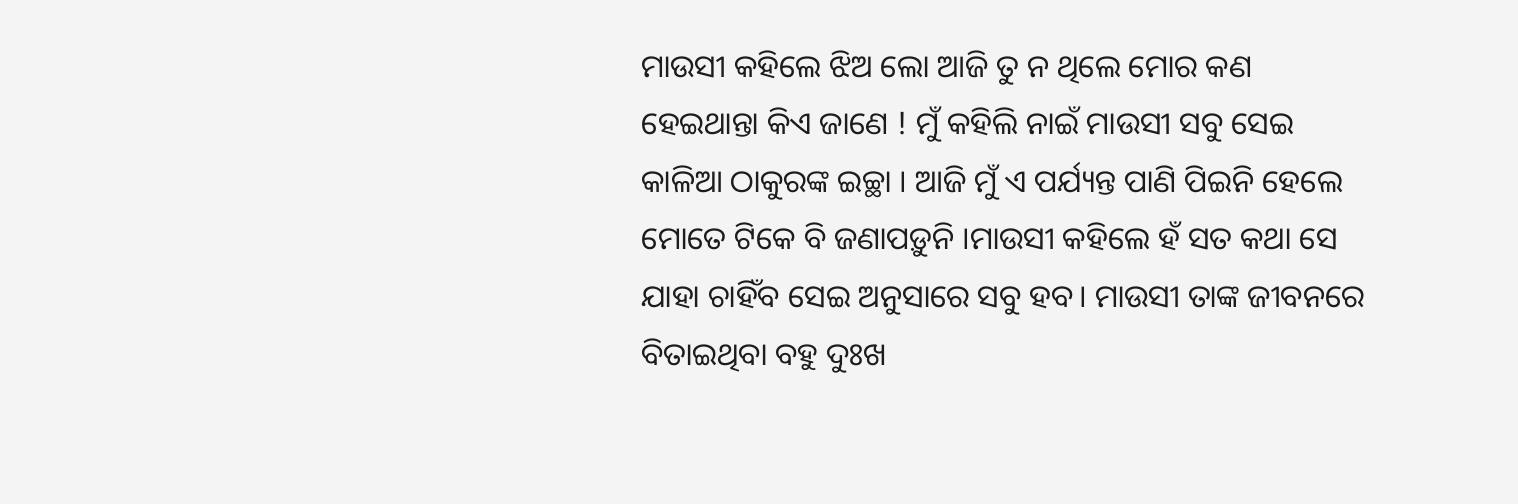ମାଉସୀ କହିଲେ ଝିଅ ଲୋ ଆଜି ତୁ ନ ଥିଲେ ମୋର କଣ ହେଇଥାନ୍ତା କିଏ ଜାଣେ ! ମୁଁ କହିଲି ନାଇଁ ମାଉସୀ ସବୁ ସେଇ କାଳିଆ ଠାକୁରଙ୍କ ଇଚ୍ଛା । ଆଜି ମୁଁ ଏ ପର୍ଯ୍ୟନ୍ତ ପାଣି ପିଇନି ହେଲେ ମୋତେ ଟିକେ ବି ଜଣାପଡ଼ୁନି ।ମାଉସୀ କହିଲେ ହଁ ସତ କଥା ସେ ଯାହା ଚାହିଁବ ସେଇ ଅନୁସାରେ ସବୁ ହବ। ମାଉସୀ ତାଙ୍କ ଜୀବନରେ ବିତାଇଥିବା ବହୁ ଦୁଃଖ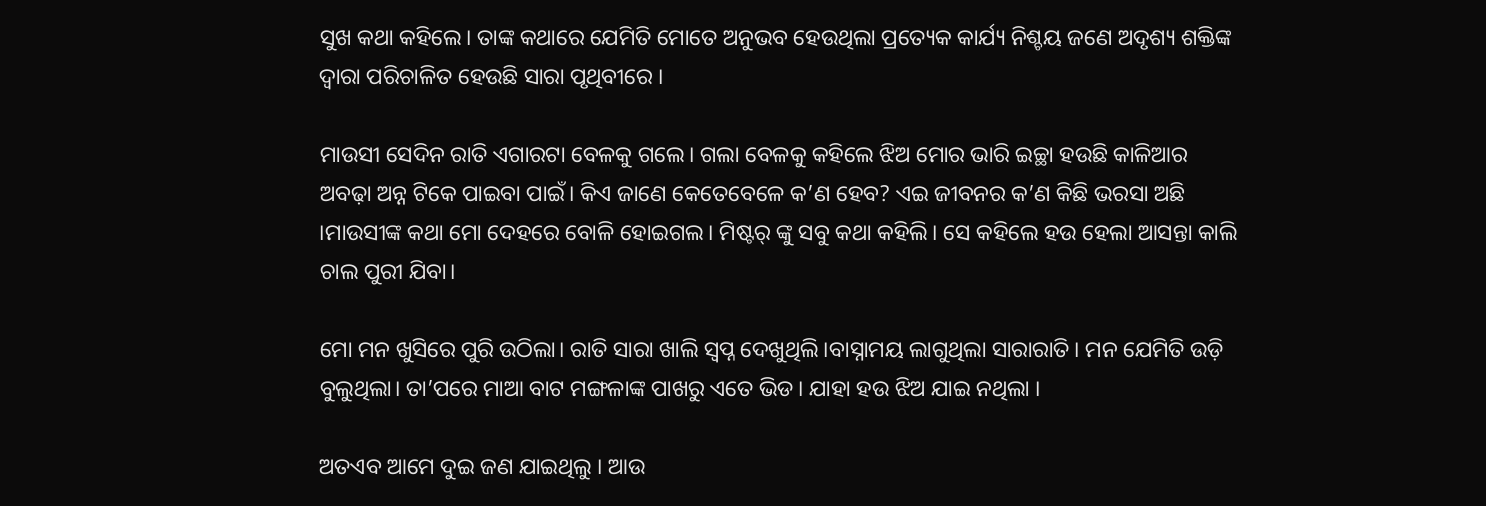ସୁଖ କଥା କହିଲେ। ତାଙ୍କ କଥାରେ ଯେମିତି ମୋତେ ଅନୁଭବ ହେଉଥିଲା ପ୍ରତ୍ୟେକ କାର୍ଯ୍ୟ ନିଶ୍ଚୟ ଜଣେ ଅଦୃଶ୍ୟ ଶକ୍ତିଙ୍କ ଦ୍ବାରା ପରିଚାଳିତ ହେଉଛି ସାରା ପୃଥିବୀରେ ।

ମାଉସୀ ସେଦିନ ରାତି ଏଗାରଟା ବେଳକୁ ଗଲେ। ଗଲା ବେଳକୁ କହିଲେ ଝିଅ ମୋର ଭାରି ଇଚ୍ଛା ହଉଛି କାଳିଆର ଅବଢ଼ା ଅନ୍ନ ଟିକେ ପାଇବା ପାଇଁ। କିଏ ଜାଣେ କେତେବେଳେ କ’ଣ ହେବ? ଏଇ ଜୀବନର କ’ଣ କିଛି ଭରସା ଅଛି ।ମାଉସୀଙ୍କ କଥା ମୋ ଦେହରେ ବୋଳି ହୋଇଗଲ। ମିଷ୍ଟର୍ ଙ୍କୁ ସବୁ କଥା କହିଲି। ସେ କହିଲେ ହଉ ହେଲା ଆସନ୍ତା କାଲି ଚାଲ ପୁରୀ ଯିବା।

ମୋ ମନ ଖୁସିରେ ପୁରି ଉଠିଲା। ରାତି ସାରା ଖାଲି ସ୍ବପ୍ନ ଦେଖୁଥିଲି।ବାସ୍ନାମୟ ଲାଗୁଥିଲା ସାରାରାତି। ମନ ଯେମିତି ଉଡ଼ି ବୁଲୁଥିଲା। ତା’ପରେ ମାଆ ବାଟ ମଙ୍ଗଳାଙ୍କ ପାଖରୁ ଏତେ ଭିଡ। ଯାହା ହଉ ଝିଅ ଯାଇ ନଥିଲା ।

ଅତଏବ ଆମେ ଦୁଇ ଜଣ ଯାଇଥିଲୁ । ଆଉ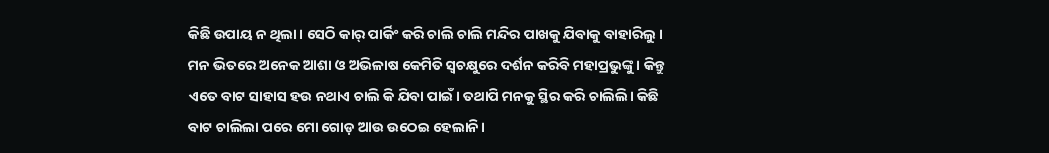କିଛି ଉପାୟ ନ ଥିଲା। ସେଠି କାର୍ ପାର୍କିଂ କରି ଚାଲି ଚାଲି ମନ୍ଦିର ପାଖକୁ ଯିବାକୁ ବାହାରିଲୁ । ମନ ଭିତରେ ଅନେକ ଆଶା ଓ ଅଭିଳାଷ କେମିତି ସ୍ବଚକ୍ଷୁରେ ଦର୍ଶନ କରିବି ମହାପ୍ରଭୁଙ୍କୁ । କିନ୍ତୁ ଏତେ ବାଟ ସାହାସ ହଉ ନଥାଏ ଚାଲି କି ଯିବା ପାଇଁ। ତଥାପି ମନକୁ ସ୍ଥିର କରି ଚାଲିଲି। କିଛି ବାଟ ଚାଲିଲା ପରେ ମୋ ଗୋଡ଼ ଆଉ ଉଠେଇ ହେଲାନି।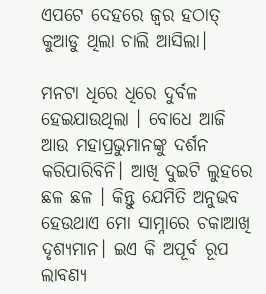ଏପଟେ ଦେହରେ ଜ୍ବର ହଠାତ୍ କୁଆଡୁ ଥିଲା ଚାଲି ଆସିଲା।

ମନଟା ଧିରେ ଧିରେ ଦୁର୍ବଳ ହେଇଯାଉଥିଲା । ବୋଧେ ଆଜି ଆଉ ମହାପ୍ରଭୁମାନଙ୍କୁ ଦର୍ଶନ କରିପାରିବିନି। ଆଖି ଦୁଇଟି ଲୁହରେ ଛଳ ଛଳ । କିନ୍ତୁ ଯେମିତି ଅନୁଭବ ହେଉଥାଏ ମୋ ସାମ୍ନାରେ ଚକାଆଖି ଦୃଶ୍ୟମାନ। ଇଏ କି ଅପୂର୍ବ ରୂପ ଲାବଣ୍ୟ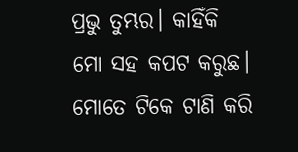ପ୍ରଭୁ ତୁମ୍ଭର। କାହିଁକି ମୋ ସହ କପଟ କରୁଛ। ମୋତେ ଟିକେ ଟାଣି କରି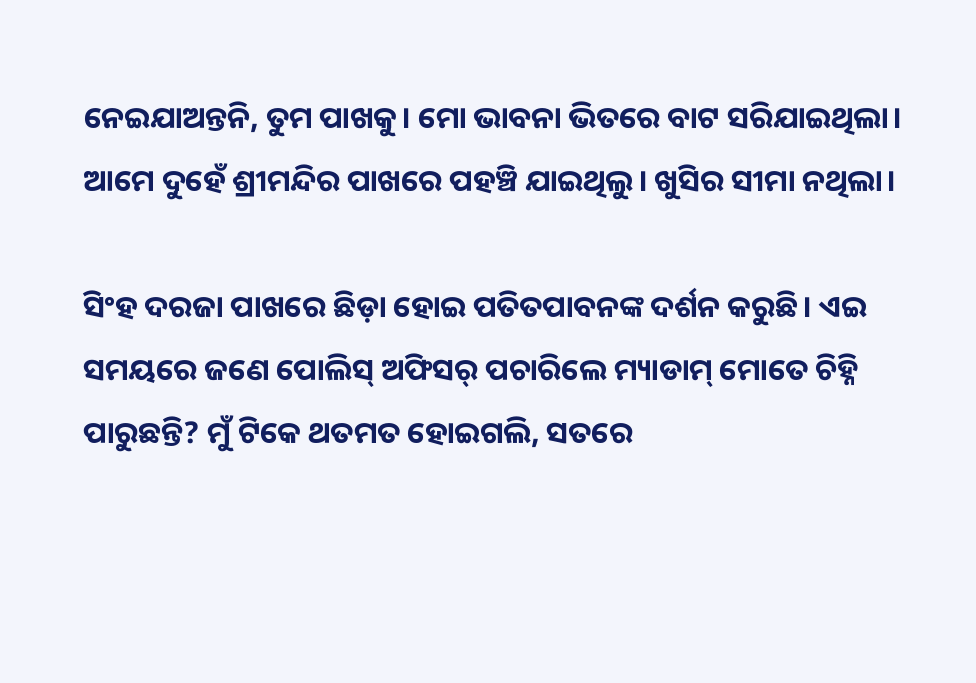ନେଇଯାଅନ୍ତନି, ତୁମ ପାଖକୁ। ମୋ ଭାବନା ଭିତରେ ବାଟ ସରିଯାଇଥିଲା। ଆମେ ଦୁହେଁ ଶ୍ରୀମନ୍ଦିର ପାଖରେ ପହଞ୍ଚି ଯାଇଥିଲୁ। ଖୁସିର ସୀମା ନଥିଲା।

ସିଂହ ଦରଜା ପାଖରେ ଛିଡ଼ା ହୋଇ ପତିତପାବନଙ୍କ ଦର୍ଶନ କରୁଛି। ଏଇ ସମୟରେ ଜଣେ ପୋଲିସ୍ ଅଫିସର୍ ପଚାରିଲେ ମ୍ୟାଡାମ୍ ମୋତେ ଚିହ୍ନି ପାରୁଛନ୍ତି? ମୁଁ ଟିକେ ଥତମତ ହୋଇଗଲି, ସତରେ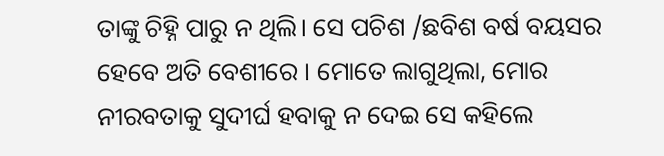ତାଙ୍କୁ ଚିହ୍ନି ପାରୁ ନ ଥିଲି। ସେ ପଚିଶ /ଛବିଶ ବର୍ଷ ବୟସର ହେବେ ଅତି ବେଶୀରେ । ମୋତେ ଲାଗୁଥିଲା, ମୋର ନୀରବତାକୁ ସୁଦୀର୍ଘ ହବାକୁ ନ ଦେଇ ସେ କହିଲେ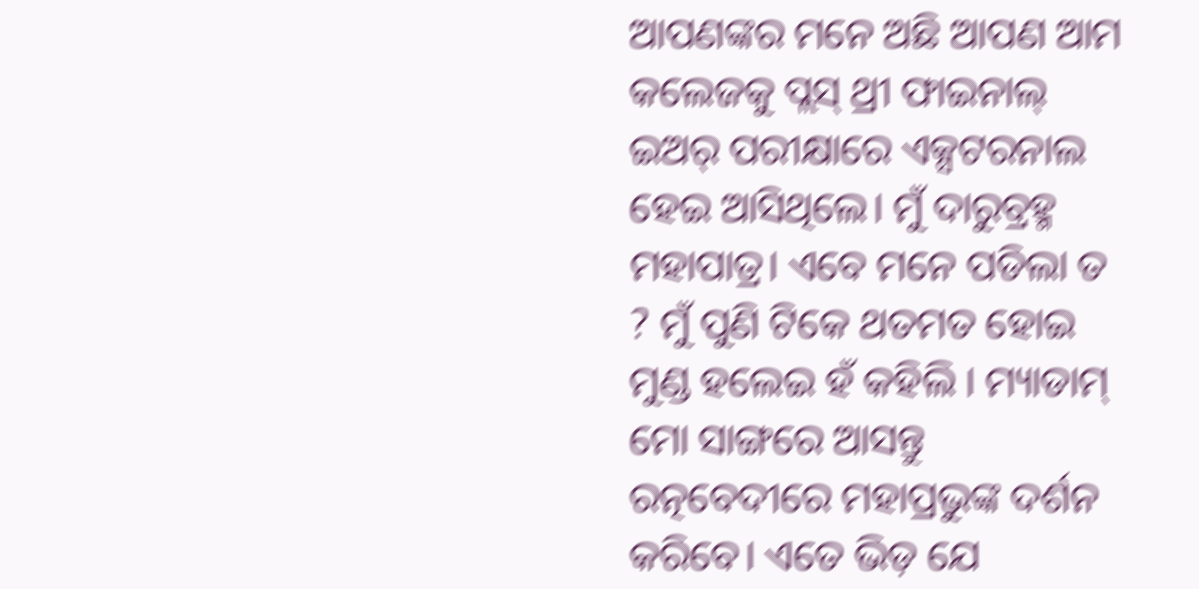ଆପଣଙ୍କର ମନେ ଅଛି ଆପଣ ଆମ କଲେଜକୁ ପ୍ଲସ୍ ଥ୍ରୀ ଫାଇନାଲ୍ ଇଅର୍ ପରୀକ୍ଷାରେ ଏକ୍ସଟରନାଲ ହେଇ ଆସିଥିଲେ। ମୁଁ ଦାରୁବ୍ରହ୍ମ ମହାପାତ୍ର। ଏବେ ମନେ ପଡିଲା ତ ? ମୁଁ ପୁଣି ଟିକେ ଥତମତ ହୋଇ ମୁଣ୍ଡ ହଲେଇ ହଁ କହିଲି । ମ୍ୟାଡାମ୍ ମୋ ସାଙ୍ଗରେ ଆସନ୍ତୁ ରତ୍ନବେଦୀରେ ମହାପ୍ରଭୁଙ୍କ ଦର୍ଶନ କରିବେ। ଏତେ ଭିଡ଼ ଯେ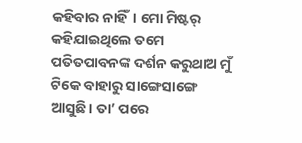କହିବାର ନାହିଁ। ମୋ ମିଷ୍ଟର୍ କହିଯାଇଥିଲେ ତମେ ପତିତପାବନଙ୍କ ଦର୍ଶନ କରୁଥାଅ ମୁଁ ଟିକେ ବାହାରୁ ସାଙ୍ଗେସାଙ୍ଗେ ଆସୁଛି। ତା’ ପରେ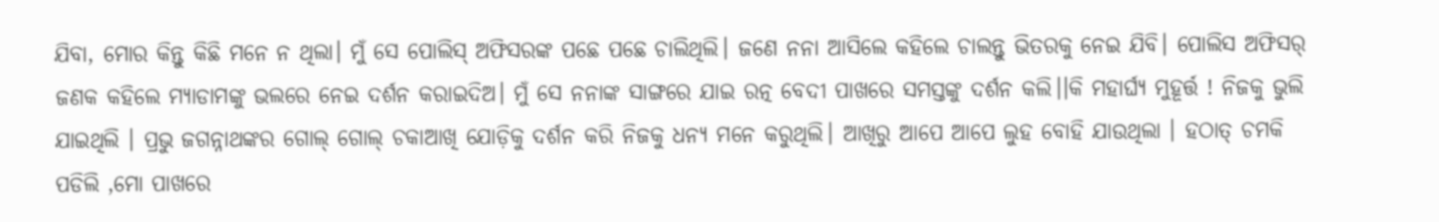ଯିବା, ମୋର କିନ୍ତୁ କିଛି ମନେ ନ ଥିଲା। ମୁଁ ସେ ପୋଲିସ୍ ଅଫିସରଙ୍କ ପଛେ ପଛେ ଚାଲିଥିଲି। ଜଣେ ନନା ଆସିଲେ କହିଲେ ଚାଲନ୍ତୁ ଭିତରକୁ ନେଇ ଯିବି। ପୋଲିସ ଅଫିସର୍ ଜଣକ କହିଲେ ମ୍ୟାଡାମଙ୍କୁ ଭଲରେ ନେଇ ଦର୍ଶନ କରାଇଦିଅ। ମୁଁ ସେ ନନାଙ୍କ ସାଙ୍ଗରେ ଯାଇ ରତ୍ନ ବେଦୀ ପାଖରେ ସମସ୍ତଙ୍କୁ ଦର୍ଶନ କଲି।।କି ମହାର୍ଘ୍ୟ ମୁହୂର୍ତ୍ତ ! ନିଜକୁ ଭୁଲି ଯାଇଥିଲି । ପ୍ରଭୁ ଜଗନ୍ନାଥଙ୍କର ଗୋଲ୍ ଗୋଲ୍ ଚକାଆଖି ଯୋଡ଼ିକୁ ଦର୍ଶନ କରି ନିଜକୁ ଧନ୍ୟ ମନେ କରୁଥିଲି। ଆଖିରୁ ଆପେ ଆପେ ଲୁହ ବୋହି ଯାଉଥିଲା । ହଠାତ୍ ଚମକି ପଡିଲି ,ମୋ ପାଖରେ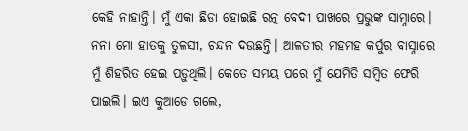କେହି ନାହାନ୍ତି। ମୁଁ ଏକା ଛିଡା ହୋଇଛି ରତ୍ନ ବେଦୀ ପାଖରେ ପ୍ରଭୁଙ୍କ ସାମ୍ନାରେ। ନନା ମୋ ହାତକୁ ତୁଳସୀ, ଚନ୍ଦନ ଦଉଛନ୍ତି। ଆଳତୀର ମହମହ କର୍ପୁର ବାସ୍ନାରେ ମୁଁ ଶିହରିତ ହେଇ ପଡ଼ୁଥିଲି। କେତେ ସମୟ ପରେ ମୁଁ ଯେମିତି ସମ୍ବିତ ଫେରି ପାଇଲି। ଇଏ କୁଆଡେ ଗଲେ,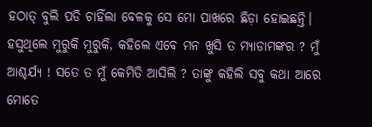ହଠାତ୍ ବୁଲି ପଡି ଚାହିଁଲା ବେଳକୁ ସେ ମୋ ପାଖରେ ଛିଡ଼ା ହୋଇଛନ୍ତି। ହସୁଥିଲେ ମୁରୁକି ମୁରୁକି, କହିଲେ ଏବେ ମନ ଖୁସି ତ ମ୍ୟାଡାମଙ୍କର ? ମୁଁ ଆଶ୍ଚର୍ଯ୍ୟ ! ସତେ ତ ମୁଁ କେମିତି ଆସିଲି ? ତାଙ୍କୁ କହିଲି ସବୁ କଥା ଆରେ ମୋତେ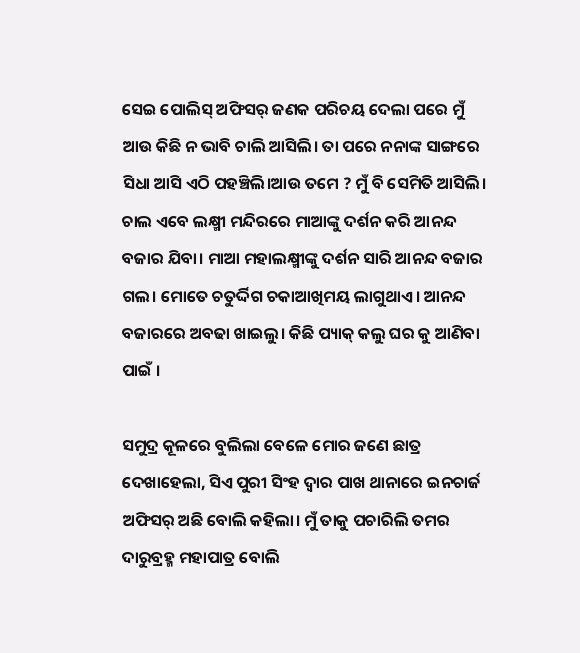ସେଇ ପୋଲିସ୍ ଅଫିସର୍ ଜଣକ ପରିଚୟ ଦେଲା ପରେ ମୁଁ ଆଉ କିଛି ନ ଭାବି ଚାଲି ଆସିଲି। ତା ପରେ ନନାଙ୍କ ସାଙ୍ଗରେ ସିଧା ଆସି ଏଠି ପହଞ୍ଚିଲି।ଆଉ ତମେ ? ମୁଁ ବି ସେମିତି ଆସିଲି। ଚାଲ ଏବେ ଲକ୍ଷ୍ମୀ ମନ୍ଦିରରେ ମାଆଙ୍କୁ ଦର୍ଶନ କରି ଆନନ୍ଦ ବଜାର ଯିବା। ମାଆ ମହାଲକ୍ଷ୍ମୀଙ୍କୁ ଦର୍ଶନ ସାରି ଆନନ୍ଦ ବଜାର ଗଲ। ମୋତେ ଚତୁର୍ଦ୍ଦିଗ ଚକାଆଖିମୟ ଲାଗୁଥାଏ। ଆନନ୍ଦ ବଜାରରେ ଅବଢା ଖାଇଲୁ। କିଛି ପ୍ୟାକ୍ କଲୁ ଘର କୁ ଆଣିବା ପାଇଁ ।

ସମୁଦ୍ର କୂଳରେ ବୁଲିଲା ବେଳେ ମୋର ଜଣେ ଛାତ୍ର ଦେଖାହେଲା, ସିଏ ପୁରୀ ସିଂହ ଦ୍ବାର ପାଖ ଥାନାରେ ଇନଚାର୍ଜ ଅଫିସର୍ ଅଛି ବୋଲି କହିଲା। ମୁଁ ତାକୁ ପଚାରିଲି ତମର ଦାରୁବ୍ରହ୍ମ ମହାପାତ୍ର ବୋଲି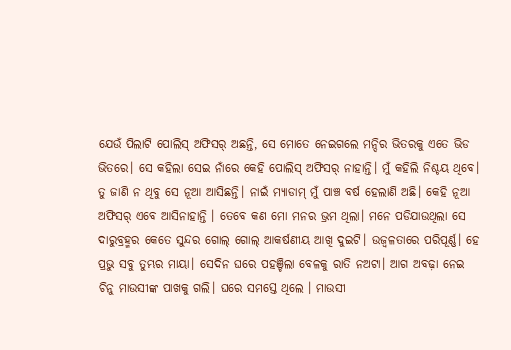ଯେଉଁ ପିଲାଟି ପୋଲିସ୍ ଅଫିସର୍ ଅଛନ୍ତି, ସେ ମୋତେ ନେଇଗଲେ ମନ୍ଦିର ଭିତରକୁ ଏତେ ଭିଡ ଭିତରେ। ସେ କହିଲା ସେଇ ନାଁରେ କେହି ପୋଲିସ୍ ଅଫିସର୍ ନାହାନ୍ତି। ମୁଁ କହିଲି ନିଶ୍ଚୟ ଥିବେ। ତୁ ଜାଣି ନ ଥିବୁ ସେ ନୂଆ ଆସିଛନ୍ତି। ନାଇଁ ମ୍ୟାଡାମ୍ ମୁଁ ପାଞ୍ଚ ବର୍ଷ ହେଲାଣି ଅଛି। କେହି ନୂଆ ଅଫିସର୍ ଏବେ ଆସିନାହାନ୍ତି । ତେବେ କଣ ମୋ ମନର ଭ୍ରମ ଥିଲା। ମନେ ପଡିଯାଉଥିଲା ସେ ଦାରୁବ୍ରହ୍ମର କେତେ ସୁନ୍ଦର ଗୋଲ୍ ଗୋଲ୍ ଆକର୍ଷଣୀୟ ଆଖି ଦୁଇଟି। ଉଜ୍ବଳତାରେ ପରିପୂର୍ଣ୍ଣ। ହେ ପ୍ରଭୁ ସବୁ ତୁମ୍ଭର ମାୟା। ସେଦିନ ଘରେ ପହଞ୍ଚିଲା ବେଳକୁ ରାତି ନଅଟା। ଆଗ ଅବଢ଼ା ନେଇ ଚିନୁ ମାଉସୀଙ୍କ ପାଖକୁ ଗଲି। ଘରେ ସମସ୍ତେ ଥିଲେ । ମାଉସୀ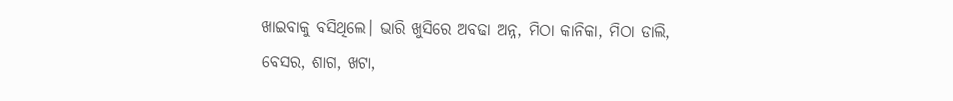ଖାଇବାକୁ ବସିଥିଲେ। ଭାରି ଖୁସିରେ ଅବଢା ଅନ୍ନ, ମିଠା କାନିକା, ମିଠା ଡାଲି, ବେସର, ଶାଗ, ଖଟା,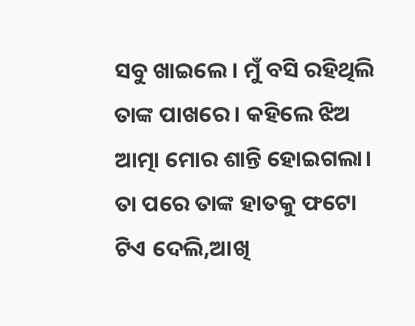ସବୁ ଖାଇଲେ। ମୁଁ ବସି ରହିଥିଲି ତାଙ୍କ ପାଖରେ। କହିଲେ ଝିଅ ଆତ୍ମା ମୋର ଶାନ୍ତି ହୋଇଗଲା। ତା ପରେ ତାଙ୍କ ହାତକୁ ଫଟୋ ଟିଏ ଦେଲି,ଆଖି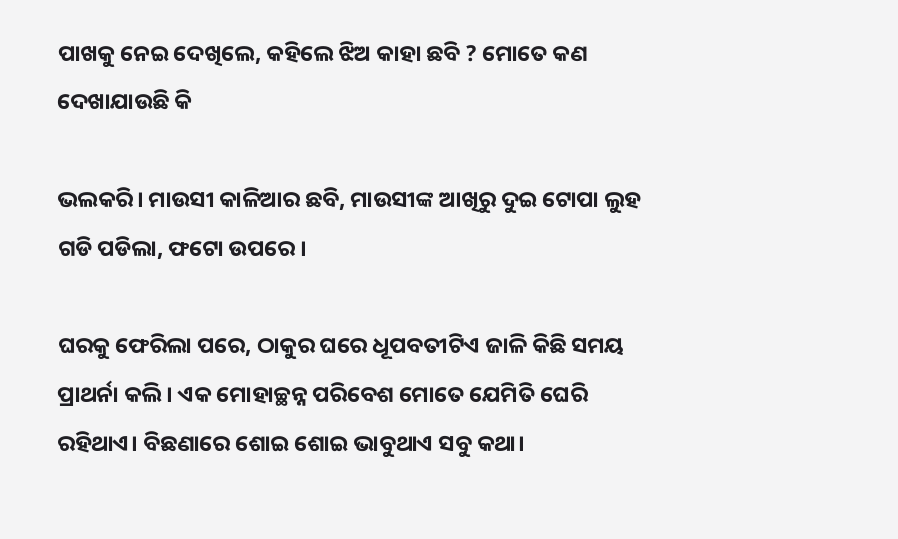ପାଖକୁ ନେଇ ଦେଖିଲେ, କହିଲେ ଝିଅ କାହା ଛବି ? ମୋତେ କଣ ଦେଖାଯାଉଛି କି

ଭଲକରି। ମାଉସୀ କାଳିଆର ଛବି, ମାଉସୀଙ୍କ ଆଖିରୁ ଦୁଇ ଟୋପା ଲୁହ ଗଡି ପଡିଲା, ଫଟୋ ଉପରେ ।

ଘରକୁ ଫେରିଲା ପରେ, ଠାକୁର ଘରେ ଧୂପବତୀଟିଏ ଜାଳି କିଛି ସମୟ ପ୍ରାଥର୍ନା କଲି। ଏକ ମୋହାଚ୍ଛନ୍ନ ପରିବେଶ ମୋତେ ଯେମିତି ଘେରି ରହିଥାଏ। ବିଛଣାରେ ଶୋଇ ଶୋଇ ଭାବୁଥାଏ ସବୁ କଥା।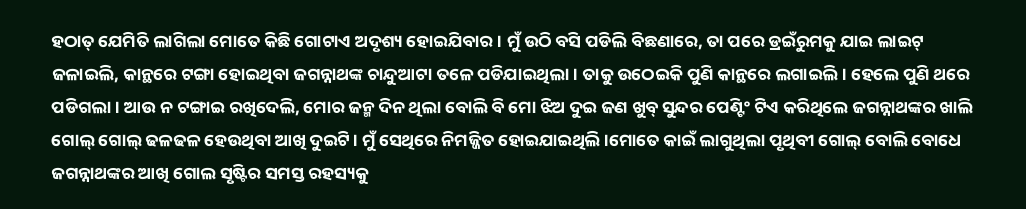ହଠାତ୍ ଯେମିତି ଲାଗିଲା ମୋତେ କିଛି ଗୋଟାଏ ଅଦୃଶ୍ୟ ହୋଇଯିବାର। ମୁଁ ଉଠି ବସି ପଡିଲି ବିଛଣାରେ, ତା ପରେ ଡ୍ରଇଁରୁମକୁ ଯାଇ ଲାଇଟ୍ ଜଳାଇଲି, କାନ୍ଥରେ ଟଙ୍ଗା ହୋଇଥିବା ଜଗନ୍ନାଥଙ୍କ ଚାନ୍ଦୁଆଟା ତଳେ ପଡିଯାଇଥିଲା। ତାକୁ ଉଠେଇକି ପୁଣି କାନ୍ଥରେ ଲଗାଇଲି। ହେଲେ ପୁଣି ଥରେ ପଡିଗଲା। ଆଉ ନ ଟଙ୍ଗାଇ ରଖିଦେଲି, ମୋର ଜନ୍ମ ଦିନ ଥିଲା ବୋଲି ବି ମୋ ଝିଅ ଦୁଇ ଜଣ ଖୁବ୍ ସୁନ୍ଦର ପେଣ୍ଟିଂ ଟିଏ କରିଥିଲେ ଜଗନ୍ନାଥଙ୍କର ଖାଲି ଗୋଲ୍ ଗୋଲ୍ ଢଳଢଳ ହେଉଥିବା ଆଖି ଦୁଇଟି। ମୁଁ ସେଥିରେ ନିମଜ୍ଜିତ ହୋଇଯାଇଥିଲି ।ମୋତେ କାଇଁ ଲାଗୁଥିଲା ପୃଥିବୀ ଗୋଲ୍ ବୋଲି ବୋଧେ ଜଗନ୍ନାଥଙ୍କର ଆଖି ଗୋଲ ସୃଷ୍ଟିର ସମସ୍ତ ରହସ୍ୟକୁ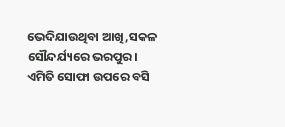ଭେଦିଯାଉଥିବା ଆଖି,ସକଳ ସୌନ୍ଦର୍ଯ୍ୟରେ ଭରପୁର। ଏମିତି ସୋଫା ଉପରେ ବସି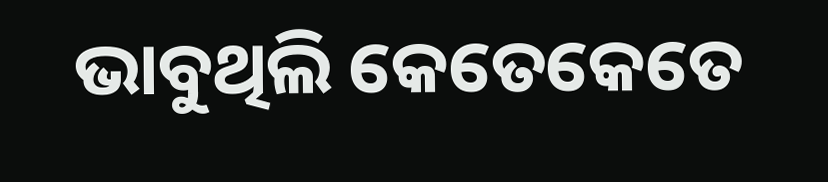ଭାବୁଥିଲି କେତେକେତେ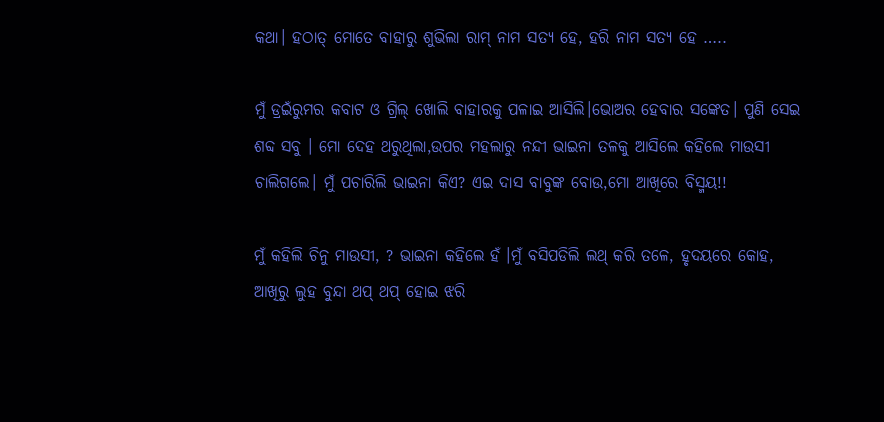କଥା। ହଠାତ୍ ମୋତେ ବାହାରୁ ଶୁଭିଲା ରାମ୍ ନାମ ସତ୍ୟ ହେ, ହରି ନାମ ସତ୍ୟ ହେ …..

ମୁଁ ଡ୍ରଇଁରୁମର କବାଟ ଓ ଗ୍ରିଲ୍ ଖୋଲି ବାହାରକୁ ପଳାଇ ଆସିଲି।ଭୋଅର ହେବାର ସଙ୍କେତ। ପୁଣି ସେଇ ଶବ୍ଦ ସବୁ । ମୋ ଦେହ ଥରୁଥିଲା,ଉପର ମହଲାରୁ ନନ୍ଦୀ ଭାଇନା ତଳକୁ ଆସିଲେ କହିଲେ ମାଉସୀ ଚାଲିଗଲେ। ମୁଁ ପଚାରିଲି ଭାଇନା କିଏ? ଏଇ ଦାସ ବାବୁଙ୍କ ବୋଉ,ମୋ ଆଖିରେ ବିସ୍ମୟ!!

ମୁଁ କହିଲି ଚିନୁ ମାଉସୀ, ? ଭାଇନା କହିଲେ ହଁ ।ମୁଁ ବସିପଡିଲି ଲଥ୍ କରି ତଳେ, ହୃଦୟରେ କୋହ, ଆଖିରୁ ଲୁହ ବୁନ୍ଦା ଥପ୍ ଥପ୍ ହୋଇ ଝରି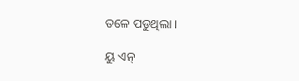ତଳେ ପଡୁଥିଲା ।

ୟୁ ଏନ୍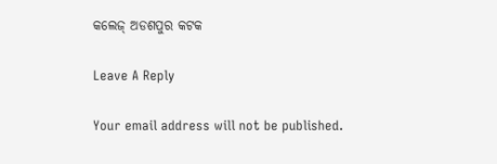କଲେଜ୍ ଅଡଶପୁର କଟକ

Leave A Reply

Your email address will not be published.